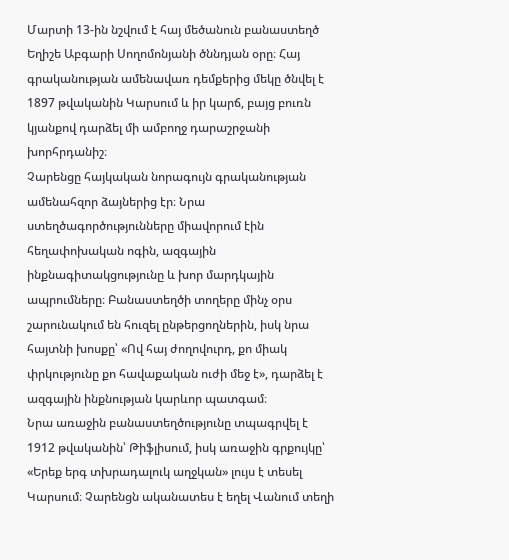Մարտի 13-ին նշվում է հայ մեծանուն բանաստեղծ Եղիշե Աբգարի Սողոմոնյանի ծննդյան օրը։ Հայ գրականության ամենավառ դեմքերից մեկը ծնվել է 1897 թվականին Կարսում և իր կարճ, բայց բուռն կյանքով դարձել մի ամբողջ դարաշրջանի խորհրդանիշ։
Չարենցը հայկական նորագույն գրականության ամենահզոր ձայներից էր։ Նրա ստեղծագործությունները միավորում էին հեղափոխական ոգին, ազգային ինքնագիտակցությունը և խոր մարդկային ապրումները։ Բանաստեղծի տողերը մինչ օրս շարունակում են հուզել ընթերցողներին, իսկ նրա հայտնի խոսքը՝ «Ով հայ ժողովուրդ, քո միակ փրկությունը քո հավաքական ուժի մեջ է», դարձել է ազգային ինքնության կարևոր պատգամ։
Նրա առաջին բանաստեղծությունը տպագրվել է 1912 թվականին՝ Թիֆլիսում, իսկ առաջին գրքույկը՝ «Երեք երգ տխրադալուկ աղջկան» լույս է տեսել Կարսում։ Չարենցն ականատես է եղել Վանում տեղի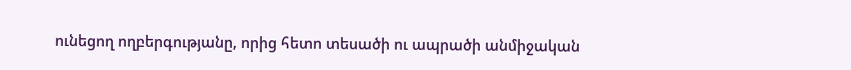ունեցող ողբերգությանը, որից հետո տեսածի ու ապրածի անմիջական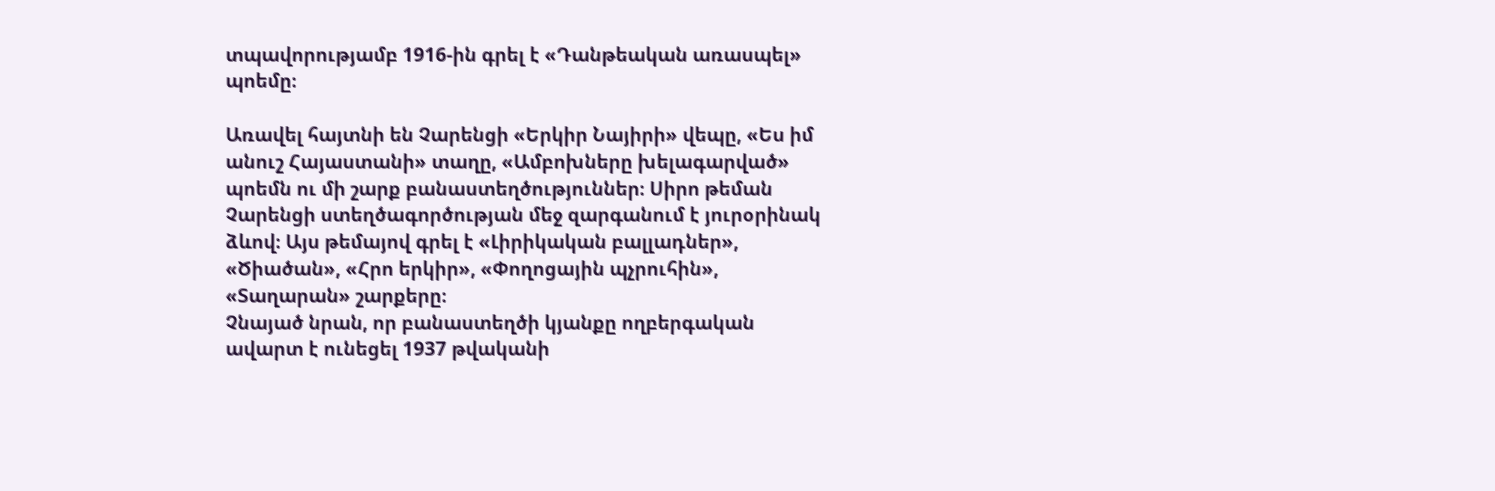տպավորությամբ 1916-ին գրել է «Դանթեական առասպել» պոեմը։

Առավել հայտնի են Չարենցի «Երկիր Նայիրի» վեպը, «Ես իմ անուշ Հայաստանի» տաղը, «Ամբոխները խելագարված» պոեմն ու մի շարք բանաստեղծություններ։ Սիրո թեման Չարենցի ստեղծագործության մեջ զարգանում է յուրօրինակ ձևով։ Այս թեմայով գրել է «Լիրիկական բալլադներ», «Ծիածան», «Հրո երկիր», «Փողոցային պչրուհին», «Տաղարան» շարքերը։
Չնայած նրան, որ բանաստեղծի կյանքը ողբերգական ավարտ է ունեցել 1937 թվականի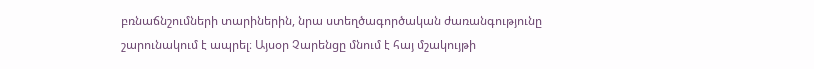բռնաճնշումների տարիներին, նրա ստեղծագործական ժառանգությունը շարունակում է ապրել։ Այսօր Չարենցը մնում է հայ մշակույթի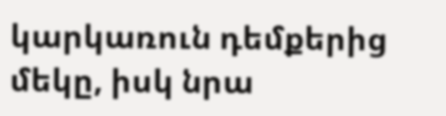կարկառուն դեմքերից մեկը, իսկ նրա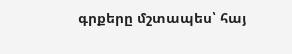գրքերը մշտապես՝ հայ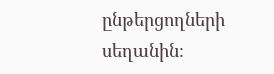ընթերցողների սեղանին։